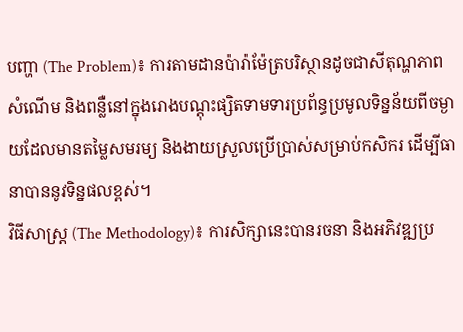បញ្ហា (The Problem)៖ ការតាមដានប៉ារ៉ាម៉ែត្របរិស្ថានដូចជាសីតុណ្ហភាព សំណើម និងពន្លឺនៅក្នុងរោងបណ្តុះផ្សិតទាមទារប្រព័ន្ធប្រមូលទិន្នន័យពីចម្ងាយដែលមានតម្លៃសមរម្យ និងងាយស្រួលប្រើប្រាស់សម្រាប់កសិករ ដើម្បីធានាបាននូវទិន្នផលខ្ពស់។
វិធីសាស្ត្រ (The Methodology)៖ ការសិក្សានេះបានរចនា និងអភិវឌ្ឍប្រ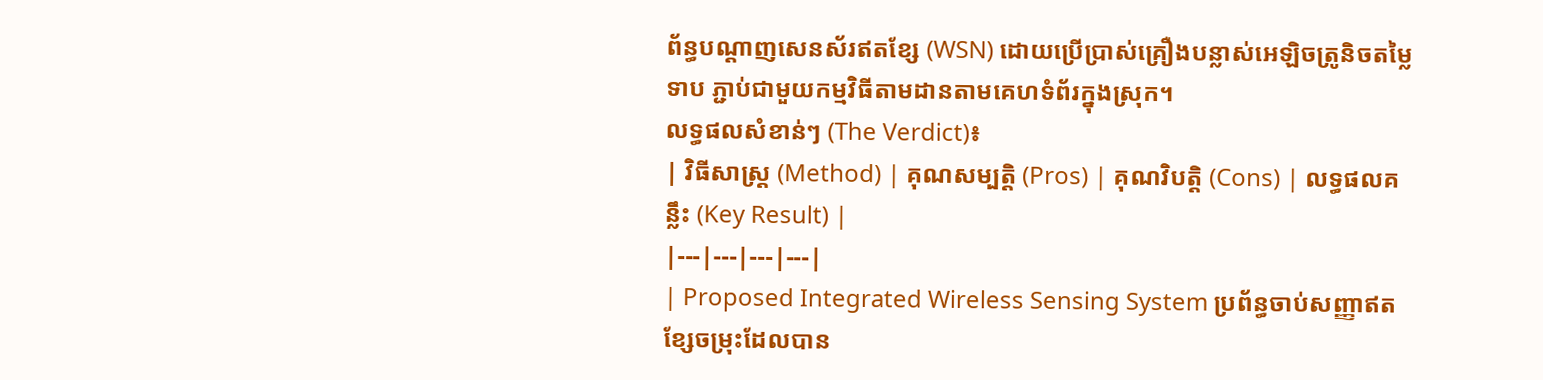ព័ន្ធបណ្តាញសេនស័រឥតខ្សែ (WSN) ដោយប្រើប្រាស់គ្រឿងបន្លាស់អេឡិចត្រូនិចតម្លៃទាប ភ្ជាប់ជាមួយកម្មវិធីតាមដានតាមគេហទំព័រក្នុងស្រុក។
លទ្ធផលសំខាន់ៗ (The Verdict)៖
| វិធីសាស្ត្រ (Method) | គុណសម្បត្តិ (Pros) | គុណវិបត្តិ (Cons) | លទ្ធផលគន្លឹះ (Key Result) |
|---|---|---|---|
| Proposed Integrated Wireless Sensing System ប្រព័ន្ធចាប់សញ្ញាឥតខ្សែចម្រុះដែលបាន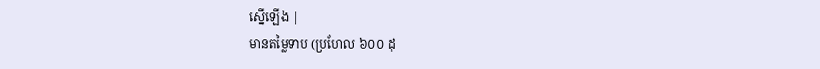ស្នើឡើង |
មានតម្លៃទាប (ប្រហែល ៦០០ ដុ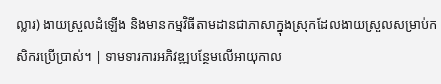ល្លារ) ងាយស្រួលដំឡើង និងមានកម្មវិធីតាមដានជាភាសាក្នុងស្រុកដែលងាយស្រួលសម្រាប់កសិករប្រើប្រាស់។ | ទាមទារការអភិវឌ្ឍបន្ថែមលើអាយុកាល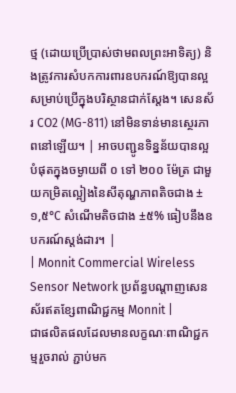ថ្ម (ដោយប្រើប្រាស់ថាមពលព្រះអាទិត្យ) និងត្រូវការសំបកការពារឧបករណ៍ឱ្យបានល្អសម្រាប់ប្រើក្នុងបរិស្ថានជាក់ស្តែង។ សេនស័រ CO2 (MG-811) នៅមិនទាន់មានស្ថេរភាពនៅឡើយ។ | អាចបញ្ជូនទិន្នន័យបានល្អបំផុតក្នុងចម្ងាយពី ០ ទៅ ២០០ ម៉ែត្រ ជាមួយកម្រិតល្អៀងនៃសីតុណ្ហភាពតិចជាង ±១,៥°C សំណើមតិចជាង ±៥% ធៀបនឹងឧបករណ៍ស្តង់ដារ។ |
| Monnit Commercial Wireless Sensor Network ប្រព័ន្ធបណ្តាញសេនស័រឥតខ្សែពាណិជ្ជកម្ម Monnit |
ជាផលិតផលដែលមានលក្ខណៈពាណិជ្ជកម្មរួចរាល់ ភ្ជាប់មក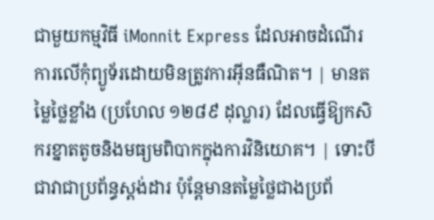ជាមួយកម្មវិធី iMonnit Express ដែលអាចដំណើរការលើកុំព្យូទ័រដោយមិនត្រូវការអ៊ីនធឺណិត។ | មានតម្លៃថ្លៃខ្លាំង (ប្រហែល ១២៨៩ ដុល្លារ) ដែលធ្វើឱ្យកសិករខ្នាតតូចនិងមធ្យមពិបាកក្នុងការវិនិយោគ។ | ទោះបីជាវាជាប្រព័ន្ធស្តង់ដារ ប៉ុន្តែមានតម្លៃថ្លៃជាងប្រព័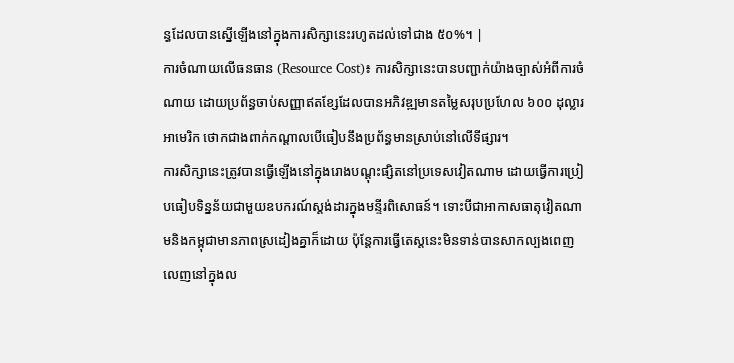ន្ធដែលបានស្នើឡើងនៅក្នុងការសិក្សានេះរហូតដល់ទៅជាង ៥០%។ |
ការចំណាយលើធនធាន (Resource Cost)៖ ការសិក្សានេះបានបញ្ជាក់យ៉ាងច្បាស់អំពីការចំណាយ ដោយប្រព័ន្ធចាប់សញ្ញាឥតខ្សែដែលបានអភិវឌ្ឍមានតម្លៃសរុបប្រហែល ៦០០ ដុល្លារអាមេរិក ថោកជាងពាក់កណ្តាលបើធៀបនឹងប្រព័ន្ធមានស្រាប់នៅលើទីផ្សារ។
ការសិក្សានេះត្រូវបានធ្វើឡើងនៅក្នុងរោងបណ្តុះផ្សិតនៅប្រទេសវៀតណាម ដោយធ្វើការប្រៀបធៀបទិន្នន័យជាមួយឧបករណ៍ស្តង់ដារក្នុងមន្ទីរពិសោធន៍។ ទោះបីជាអាកាសធាតុវៀតណាមនិងកម្ពុជាមានភាពស្រដៀងគ្នាក៏ដោយ ប៉ុន្តែការធ្វើតេស្តនេះមិនទាន់បានសាកល្បងពេញលេញនៅក្នុងល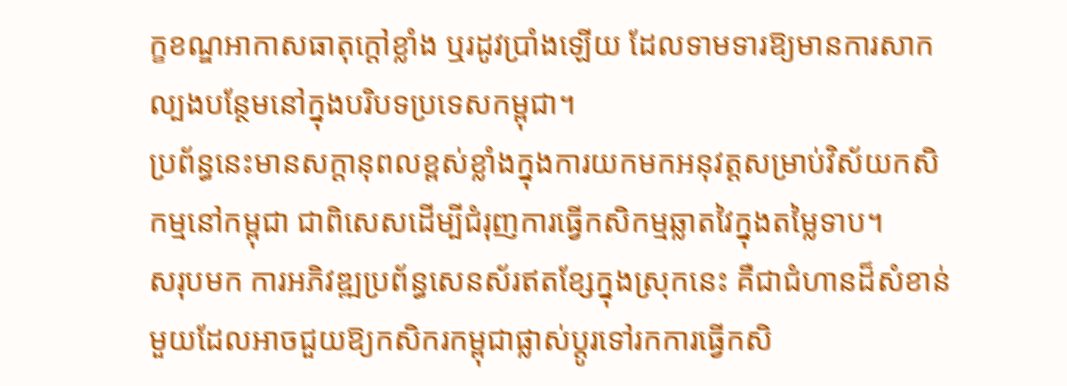ក្ខខណ្ឌអាកាសធាតុក្តៅខ្លាំង ឬរដូវប្រាំងឡើយ ដែលទាមទារឱ្យមានការសាកល្បងបន្ថែមនៅក្នុងបរិបទប្រទេសកម្ពុជា។
ប្រព័ន្ធនេះមានសក្តានុពលខ្ពស់ខ្លាំងក្នុងការយកមកអនុវត្តសម្រាប់វិស័យកសិកម្មនៅកម្ពុជា ជាពិសេសដើម្បីជំរុញការធ្វើកសិកម្មឆ្លាតវៃក្នុងតម្លៃទាប។
សរុបមក ការអភិវឌ្ឍប្រព័ន្ធសេនស័រឥតខ្សែក្នុងស្រុកនេះ គឺជាជំហានដ៏សំខាន់មួយដែលអាចជួយឱ្យកសិករកម្ពុជាផ្លាស់ប្តូរទៅរកការធ្វើកសិ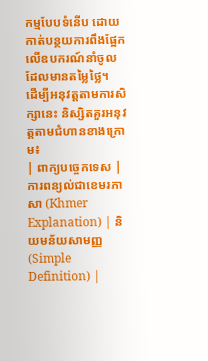កម្មបែបទំនើប ដោយកាត់បន្ថយការពឹងផ្អែកលើឧបករណ៍នាំចូលដែលមានតម្លៃថ្លៃ។
ដើម្បីអនុវត្តតាមការសិក្សានេះ និស្សិតគួរអនុវត្តតាមជំហានខាងក្រោម៖
| ពាក្យបច្ចេកទេស | ការពន្យល់ជាខេមរភាសា (Khmer Explanation) | និយមន័យសាមញ្ញ (Simple Definition) |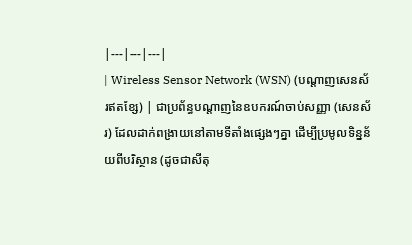|---|---|---|
| Wireless Sensor Network (WSN) (បណ្តាញសេនស័រឥតខ្សែ) | ជាប្រព័ន្ធបណ្តាញនៃឧបករណ៍ចាប់សញ្ញា (សេនស័រ) ដែលដាក់ពង្រាយនៅតាមទីតាំងផ្សេងៗគ្នា ដើម្បីប្រមូលទិន្នន័យពីបរិស្ថាន (ដូចជាសីតុ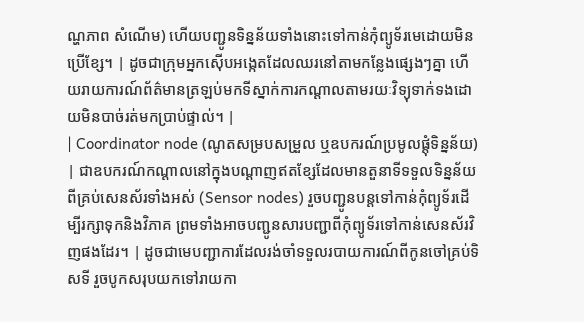ណ្ហភាព សំណើម) ហើយបញ្ជូនទិន្នន័យទាំងនោះទៅកាន់កុំព្យូទ័រមេដោយមិនប្រើខ្សែ។ | ដូចជាក្រុមអ្នកស៊ើបអង្កេតដែលឈរនៅតាមកន្លែងផ្សេងៗគ្នា ហើយរាយការណ៍ព័ត៌មានត្រឡប់មកទីស្នាក់ការកណ្តាលតាមរយៈវិទ្យុទាក់ទងដោយមិនបាច់រត់មកប្រាប់ផ្ទាល់។ |
| Coordinator node (ណូតសម្របសម្រួល ឬឧបករណ៍ប្រមូលផ្តុំទិន្នន័យ) | ជាឧបករណ៍កណ្តាលនៅក្នុងបណ្តាញឥតខ្សែដែលមានតួនាទីទទួលទិន្នន័យពីគ្រប់សេនស័រទាំងអស់ (Sensor nodes) រួចបញ្ជូនបន្តទៅកាន់កុំព្យូទ័រដើម្បីរក្សាទុកនិងវិភាគ ព្រមទាំងអាចបញ្ជូនសារបញ្ជាពីកុំព្យូទ័រទៅកាន់សេនស័រវិញផងដែរ។ | ដូចជាមេបញ្ជាការដែលរង់ចាំទទួលរបាយការណ៍ពីកូនចៅគ្រប់ទិសទី រួចបូកសរុបយកទៅរាយកា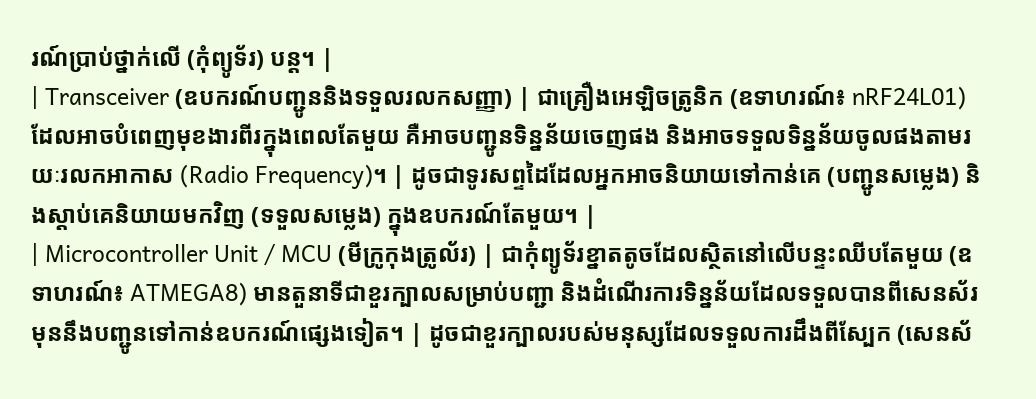រណ៍ប្រាប់ថ្នាក់លើ (កុំព្យូទ័រ) បន្ត។ |
| Transceiver (ឧបករណ៍បញ្ជូននិងទទួលរលកសញ្ញា) | ជាគ្រឿងអេឡិចត្រូនិក (ឧទាហរណ៍៖ nRF24L01) ដែលអាចបំពេញមុខងារពីរក្នុងពេលតែមួយ គឺអាចបញ្ជូនទិន្នន័យចេញផង និងអាចទទួលទិន្នន័យចូលផងតាមរយៈរលកអាកាស (Radio Frequency)។ | ដូចជាទូរសព្ទដៃដែលអ្នកអាចនិយាយទៅកាន់គេ (បញ្ជូនសម្លេង) និងស្តាប់គេនិយាយមកវិញ (ទទួលសម្លេង) ក្នុងឧបករណ៍តែមួយ។ |
| Microcontroller Unit / MCU (មីក្រូកុងត្រូល័រ) | ជាកុំព្យូទ័រខ្នាតតូចដែលស្ថិតនៅលើបន្ទះឈីបតែមួយ (ឧទាហរណ៍៖ ATMEGA8) មានតួនាទីជាខួរក្បាលសម្រាប់បញ្ជា និងដំណើរការទិន្នន័យដែលទទួលបានពីសេនស័រ មុននឹងបញ្ជូនទៅកាន់ឧបករណ៍ផ្សេងទៀត។ | ដូចជាខួរក្បាលរបស់មនុស្សដែលទទួលការដឹងពីស្បែក (សេនស័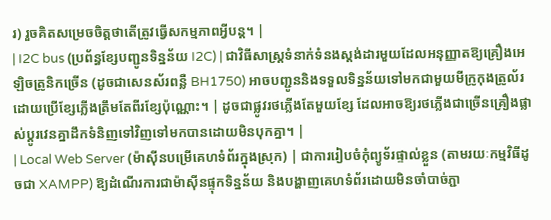រ) រួចគិតសម្រេចចិត្តថាតើត្រូវធ្វើសកម្មភាពអ្វីបន្ត។ |
| I2C bus (ប្រព័ន្ធខ្សែបញ្ជូនទិន្នន័យ I2C) | ជាវិធីសាស្ត្រទំនាក់ទំនងស្តង់ដារមួយដែលអនុញ្ញាតឱ្យគ្រឿងអេឡិចត្រូនិកច្រើន (ដូចជាសេនស័រពន្លឺ BH1750) អាចបញ្ជូននិងទទួលទិន្នន័យទៅមកជាមួយមីក្រូកុងត្រូល័រ ដោយប្រើខ្សែភ្លើងត្រឹមតែពីរខ្សែប៉ុណ្ណោះ។ | ដូចជាផ្លូវរថភ្លើងតែមួយខ្សែ ដែលអាចឱ្យរថភ្លើងជាច្រើនគ្រឿងផ្លាស់ប្តូរវេនគ្នាដឹកទំនិញទៅវិញទៅមកបានដោយមិនបុកគ្នា។ |
| Local Web Server (ម៉ាស៊ីនបម្រើគេហទំព័រក្នុងស្រុក) | ជាការរៀបចំកុំព្យូទ័រផ្ទាល់ខ្លួន (តាមរយៈកម្មវិធីដូចជា XAMPP) ឱ្យដំណើរការជាម៉ាស៊ីនផ្ទុកទិន្នន័យ និងបង្ហាញគេហទំព័រដោយមិនចាំបាច់ភ្ជា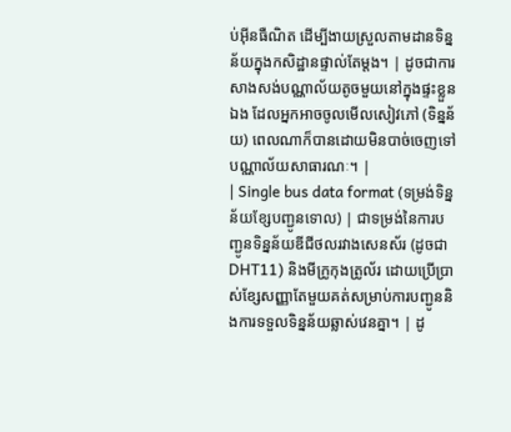ប់អ៊ីនធឺណិត ដើម្បីងាយស្រួលតាមដានទិន្នន័យក្នុងកសិដ្ឋានផ្ទាល់តែម្តង។ | ដូចជាការសាងសង់បណ្ណាល័យតូចមួយនៅក្នុងផ្ទះខ្លួនឯង ដែលអ្នកអាចចូលមើលសៀវភៅ (ទិន្នន័យ) ពេលណាក៏បានដោយមិនបាច់ចេញទៅបណ្ណាល័យសាធារណៈ។ |
| Single bus data format (ទម្រង់ទិន្នន័យខ្សែបញ្ជូនទោល) | ជាទម្រង់នៃការបញ្ជូនទិន្នន័យឌីជីថលរវាងសេនស័រ (ដូចជា DHT11) និងមីក្រូកុងត្រូល័រ ដោយប្រើប្រាស់ខ្សែសញ្ញាតែមួយគត់សម្រាប់ការបញ្ជូននិងការទទួលទិន្នន័យឆ្លាស់វេនគ្នា។ | ដូ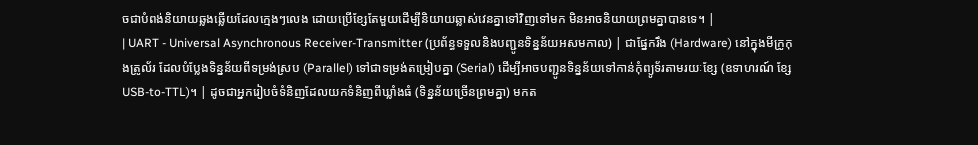ចជាបំពង់និយាយឆ្លងឆ្លើយដែលក្មេងៗលេង ដោយប្រើខ្សែតែមួយដើម្បីនិយាយឆ្លាស់វេនគ្នាទៅវិញទៅមក មិនអាចនិយាយព្រមគ្នាបានទេ។ |
| UART - Universal Asynchronous Receiver-Transmitter (ប្រព័ន្ធទទួលនិងបញ្ជូនទិន្នន័យអសមកាល) | ជាផ្នែករឹង (Hardware) នៅក្នុងមីក្រូកុងត្រូល័រ ដែលបំប្លែងទិន្នន័យពីទម្រង់ស្រប (Parallel) ទៅជាទម្រង់តម្រៀបគ្នា (Serial) ដើម្បីអាចបញ្ជូនទិន្នន័យទៅកាន់កុំព្យូទ័រតាមរយៈខ្សែ (ឧទាហរណ៍ ខ្សែ USB-to-TTL)។ | ដូចជាអ្នករៀបចំទំនិញដែលយកទំនិញពីឃ្លាំងធំ (ទិន្នន័យច្រើនព្រមគ្នា) មកត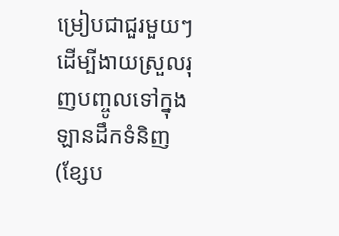ម្រៀបជាជួរមួយៗដើម្បីងាយស្រួលរុញបញ្ចូលទៅក្នុងឡានដឹកទំនិញ (ខ្សែប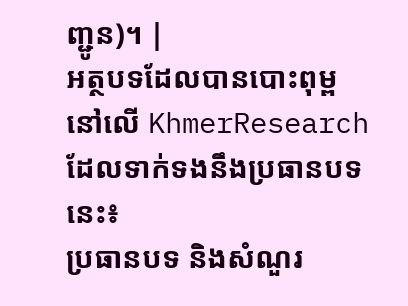ញ្ជូន)។ |
អត្ថបទដែលបានបោះពុម្ពនៅលើ KhmerResearch ដែលទាក់ទងនឹងប្រធានបទនេះ៖
ប្រធានបទ និងសំណួរ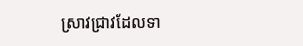ស្រាវជ្រាវដែលទា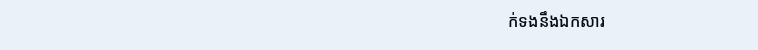ក់ទងនឹងឯកសារ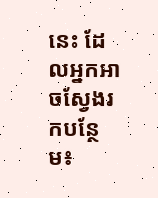នេះ ដែលអ្នកអាចស្វែងរកបន្ថែម៖